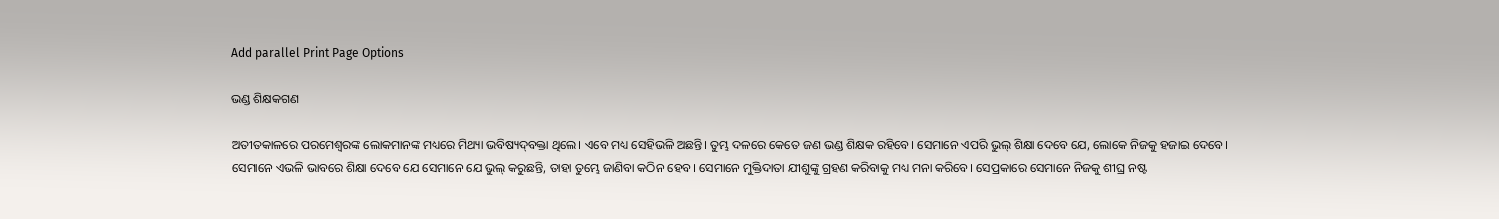Add parallel Print Page Options

ଭଣ୍ଡ ଶିକ୍ଷକଗଣ

ଅତୀତକାଳରେ ପରମେଶ୍ୱରଙ୍କ ଲୋକମାନଙ୍କ ମଧ୍ୟରେ ମିଥ୍ୟା ଭବିଷ୍ୟ‌‌ଦ୍‌‌‌‌ବକ୍ତା ଥିଲେ। ଏବେ ମଧ୍ୟ ସେହିଭଳି ଅଛନ୍ତି। ତୁମ୍ଭ ଦଳରେ କେତେ ଜଣ ଭଣ୍ଡ ଶିକ୍ଷକ ରହିବେ। ସେମାନେ ଏପରି ଭୁଲ୍ ଶିକ୍ଷା ଦେବେ ଯେ, ଲୋକେ ନିଜକୁ ହଜାଇ ଦେବେ। ସେମାନେ ଏଭଳି ଭାବରେ ଶିକ୍ଷା ଦେବେ ଯେ ସେମାନେ ଯେ ଭୁଲ୍ କରୁଛନ୍ତି, ତାହା ତୁମ୍ଭେ ଜାଣିବା କଠିନ ହେବ। ସେମାନେ ମୁକ୍ତିଦାତା ଯୀଶୁଙ୍କୁ ଗ୍ରହଣ କରିବାକୁ ମଧ୍ୟ ମନା କରିବେ। ସେପ୍ରକାରେ ସେମାନେ ନିଜକୁ ଶୀଘ୍ର ନଷ୍ଟ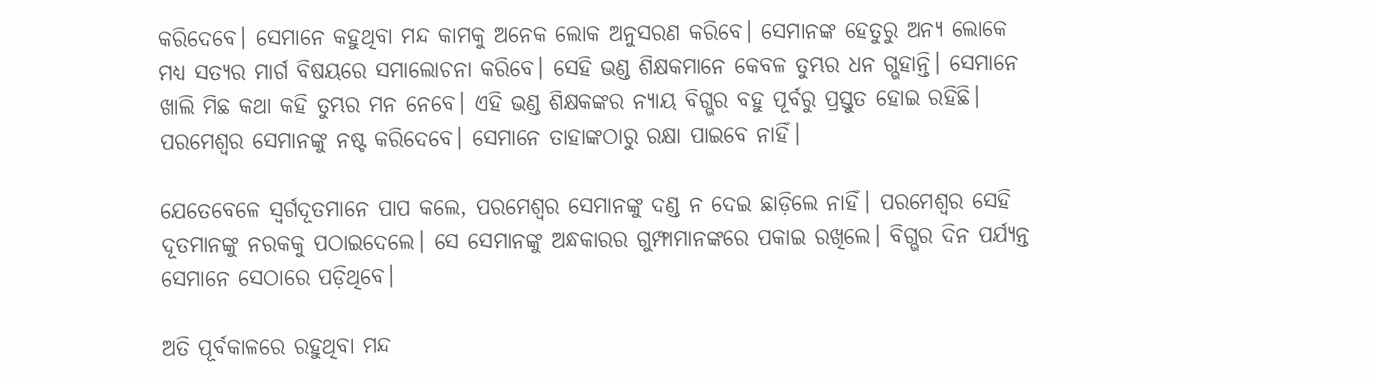କରିଦେବେ। ସେମାନେ କହୁଥିବା ମନ୍ଦ କାମକୁ ଅନେକ ଲୋକ ଅନୁସରଣ କରିବେ। ସେମାନଙ୍କ ହେତୁରୁ ଅନ୍ୟ ଲୋକେ ମଧ୍ୟ ସତ୍ୟର ମାର୍ଗ ବିଷୟରେ ସମାଲୋଚନା କରିବେ। ସେହି ଭଣ୍ଡ ଶିକ୍ଷକମାନେ କେବଳ ତୁମ୍ଭର ଧନ ଗ୍ଭହାନ୍ତି। ସେମାନେ ଖାଲି ମିଛ କଥା କହି ତୁମ୍ଭର ମନ ନେବେ। ଏହି ଭଣ୍ଡ ଶିକ୍ଷକଙ୍କର ନ୍ୟାୟ ବିଗ୍ଭର ବହୁ ପୂର୍ବରୁ ପ୍ରସ୍ତୁତ ହୋଇ ରହିଛି। ପରମେଶ୍ୱର ସେମାନଙ୍କୁ ନଷ୍ଟ କରିଦେବେ। ସେମାନେ ତାହାଙ୍କଠାରୁ ରକ୍ଷା ପାଇବେ ନାହିଁ।

ଯେତେବେଳେ ସ୍ୱର୍ଗଦୂତମାନେ ପାପ କଲେ, ପରମେଶ୍ୱର ସେମାନଙ୍କୁ ଦଣ୍ଡ ନ ଦେଇ ଛାଡ଼ିଲେ ନାହିଁ। ପରମେଶ୍ୱର ସେହି ଦୂତମାନଙ୍କୁ ନରକକୁ ପଠାଇଦେଲେ। ସେ ସେମାନଙ୍କୁ ଅନ୍ଧକାରର ଗୁମ୍ଫାମାନଙ୍କରେ ପକାଇ ରଖିଲେ। ବିଗ୍ଭର ଦିନ ପର୍ଯ୍ୟନ୍ତ ସେମାନେ ସେଠାରେ ପଡ଼ିଥିବେ।

ଅତି ପୂର୍ବକାଳରେ ରହୁଥିବା ମନ୍ଦ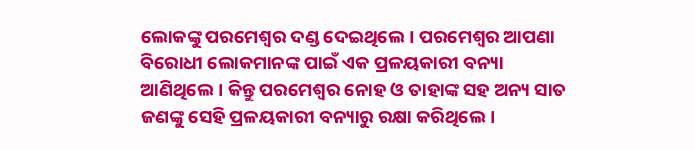ଲୋକଙ୍କୁ ପରମେଶ୍ୱର ଦଣ୍ଡ ଦେଇଥିଲେ। ପରମେଶ୍ୱର ଆପଣା ବିରୋଧୀ ଲୋକମାନଙ୍କ ପାଇଁ ଏକ ପ୍ରଳୟକାରୀ ବନ୍ୟା ଆଣିଥିଲେ। କିନ୍ତୁ ପରମେଶ୍ୱର ନୋହ ଓ ତାହାଙ୍କ ସହ ଅନ୍ୟ ସାତ ଜଣଙ୍କୁ ସେହି ପ୍ରଳୟକାରୀ ବନ୍ୟାରୁ ରକ୍ଷା କରିଥିଲେ।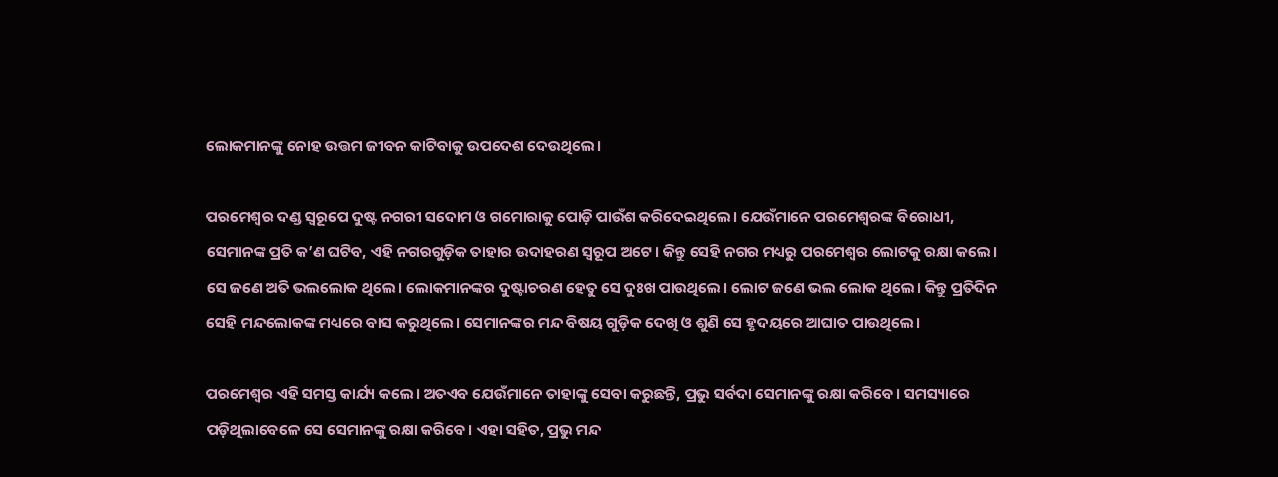ଲୋକମାନଙ୍କୁ ନୋହ ଉତ୍ତମ ଜୀବନ କାଟିବାକୁ ଉପଦେଶ ଦେଉଥିଲେ।

ପରମେଶ୍ୱର ଦଣ୍ଡ ସ୍ୱରୂପେ ଦୁଷ୍ଟ ନଗରୀ ସଦୋମ ଓ ଗମୋରାକୁ ପୋଡ଼ି ପାଉଁଶ କରିଦେଇଥିଲେ। ଯେଉଁମାନେ ପରମେଶ୍ୱରଙ୍କ ବିରୋଧୀ, ସେମାନଙ୍କ ପ୍ରତି କ’ଣ ଘଟିବ, ଏହି ନଗରଗୁଡ଼ିକ ତାହାର ଉଦାହରଣ ସ୍ୱରୂପ ଅଟେ। କିନ୍ତୁ ସେହି ନଗର ମଧ୍ୟରୁ ପରମେଶ୍ୱର ଲୋଟକୁ ରକ୍ଷା କଲେ। ସେ ଜଣେ ଅତି ଭଲଲୋକ ଥିଲେ। ଲୋକମାନଙ୍କର ଦୁଷ୍ଟାଚରଣ ହେତୁ ସେ ଦୁଃଖ ପାଉଥିଲେ। ଲୋଟ ଜଣେ ଭଲ ଲୋକ ଥିଲେ। କିନ୍ତୁ ପ୍ରତିଦିନ ସେହି ମନ୍ଦଲୋକଙ୍କ ମଧ୍ୟରେ ବାସ କରୁଥିଲେ। ସେମାନଙ୍କର ମନ୍ଦ ବିଷୟ ଗୁଡ଼ିକ ଦେଖି ଓ ଶୁଣି ସେ ହୃଦୟରେ ଆଘାତ ପାଉଥିଲେ।

ପରମେଶ୍ୱର ଏହି ସମସ୍ତ କାର୍ଯ୍ୟ କଲେ। ଅତଏବ ଯେଉଁମାନେ ତାହାଙ୍କୁ ସେବା କରୁଛନ୍ତି, ପ୍ରଭୁ ସର୍ବଦା ସେମାନଙ୍କୁ ରକ୍ଷା କରିବେ। ସମସ୍ୟାରେ ପଡ଼ିଥିଲାବେଳେ ସେ ସେମାନଙ୍କୁ ରକ୍ଷା କରିବେ। ଏହା ସହିତ, ପ୍ରଭୁ ମନ୍ଦ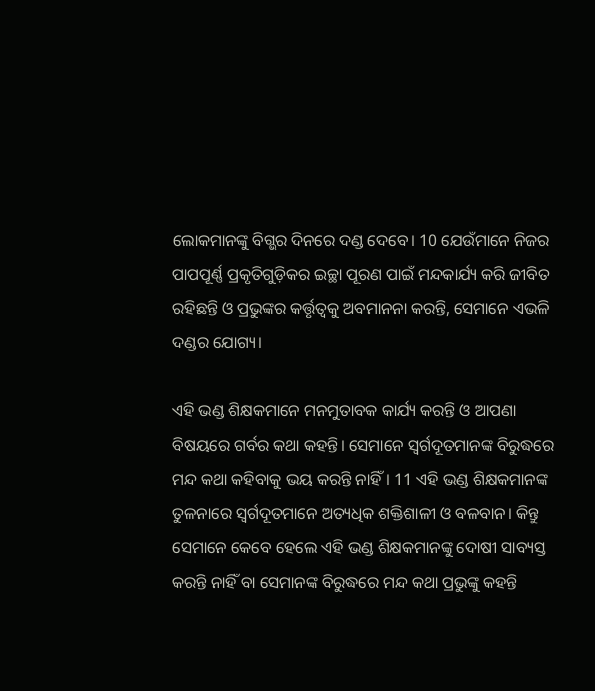ଲୋକମାନଙ୍କୁ ବିଗ୍ଭର ଦିନରେ ଦଣ୍ଡ ଦେବେ। 10 ଯେଉଁମାନେ ନିଜର ପାପପୂର୍ଣ୍ଣ ପ୍ରକୃତିଗୁଡ଼ିକର ଇଚ୍ଛା ପୂରଣ ପାଇଁ ମନ୍ଦକାର୍ଯ୍ୟ କରି ଜୀବିତ ରହିଛନ୍ତି ଓ ପ୍ରଭୁଙ୍କର କର୍ତ୍ତୃତ୍ୱକୁ ଅବମାନନା କରନ୍ତି, ସେମାନେ ଏଭଳି ଦଣ୍ଡର ଯୋଗ୍ୟ।

ଏହି ଭଣ୍ଡ ଶିକ୍ଷକମାନେ ମନମୁତାବକ କାର୍ଯ୍ୟ କରନ୍ତି ଓ ଆପଣା ବିଷୟରେ ଗର୍ବର କଥା କହନ୍ତି। ସେମାନେ ସ୍ୱର୍ଗଦୂତମାନଙ୍କ ବିରୁଦ୍ଧରେ ମନ୍ଦ କଥା କହିବାକୁ ଭୟ କରନ୍ତି ନାହିଁ। 11 ଏହି ଭଣ୍ଡ ଶିକ୍ଷକମାନଙ୍କ ତୁଳନାରେ ସ୍ୱର୍ଗଦୂତମାନେ ଅତ୍ୟଧିକ ଶକ୍ତିଶାଳୀ ଓ ବଳବାନ। କିନ୍ତୁ ସେମାନେ କେବେ ହେଲେ ଏହି ଭଣ୍ଡ ଶିକ୍ଷକମାନଙ୍କୁ ଦୋଷୀ ସାବ୍ୟସ୍ତ କରନ୍ତି ନାହିଁ ବା ସେମାନଙ୍କ ବିରୁଦ୍ଧରେ ମନ୍ଦ କଥା ପ୍ରଭୁଙ୍କୁ କହନ୍ତି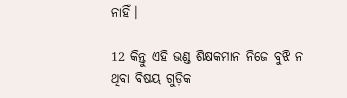ନାହିଁ।

12 କିନ୍ତୁ ଏହି ଭଣ୍ଡ ଶିକ୍ଷକମାନ ନିଜେ ବୁଝି ନ ଥିବା ବିଷୟ ଗୁଡ଼ିକ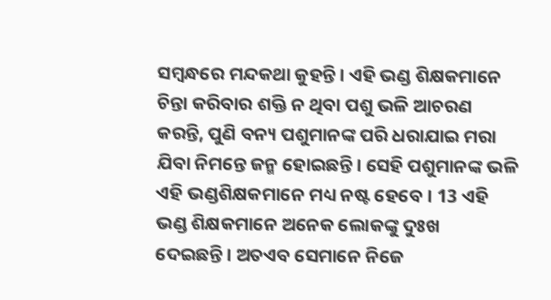ସମ୍ବନ୍ଧରେ ମନ୍ଦକଥା କୁହନ୍ତି। ଏହି ଭଣ୍ଡ ଶିକ୍ଷକମାନେ ଚିନ୍ତା କରିବାର ଶକ୍ତି ନ ଥିବା ପଶୁ ଭଳି ଆଚରଣ କରନ୍ତି, ପୁଣି ବନ୍ୟ ପଶୁମାନଙ୍କ ପରି ଧରାଯାଇ ମରା ଯିବା ନିମନ୍ତେ ଜନ୍ମ ହୋଇଛନ୍ତି। ସେହି ପଶୁମାନଙ୍କ ଭଳି ଏହି ଭଣ୍ଡଶିକ୍ଷକମାନେ ମଧ୍ୟ ନଷ୍ଟ ହେବେ। 13 ଏହି ଭଣ୍ଡ ଶିକ୍ଷକମାନେ ଅନେକ ଲୋକଙ୍କୁ ଦୁଃଖ ଦେଇଛନ୍ତି। ଅତଏବ ସେମାନେ ନିଜେ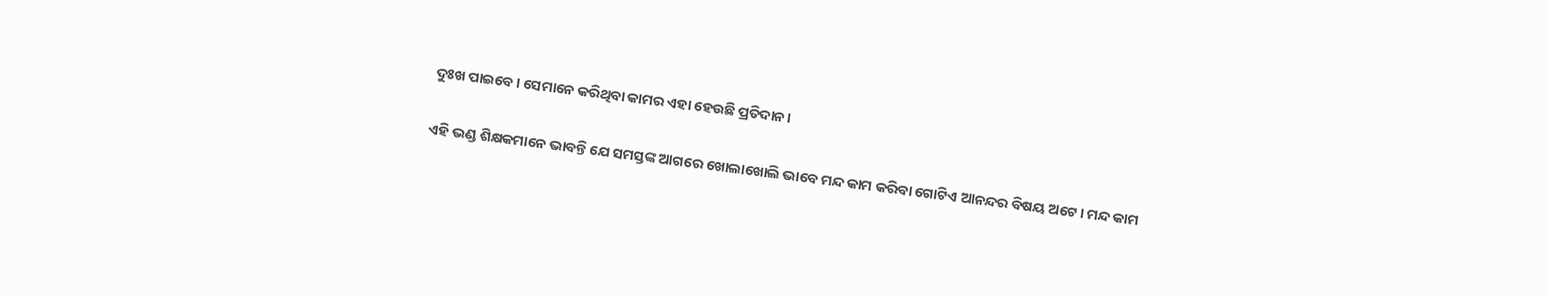ଦୁଃଖ ପାଇବେ। ସେମାନେ କରିଥିବା କାମର ଏହା ହେଉଛି ପ୍ରତିଦାନ।

ଏହି ଭଣ୍ଡ ଶିକ୍ଷକମାନେ ଭାବନ୍ତି ଯେ ସମସ୍ତଙ୍କ ଆଗରେ ଖୋଲାଖୋଲି ଭାବେ ମନ୍ଦ କାମ କରିବା ଗୋଟିଏ ଆନନ୍ଦର ବିଷୟ ଅଟେ। ମନ୍ଦ କାମ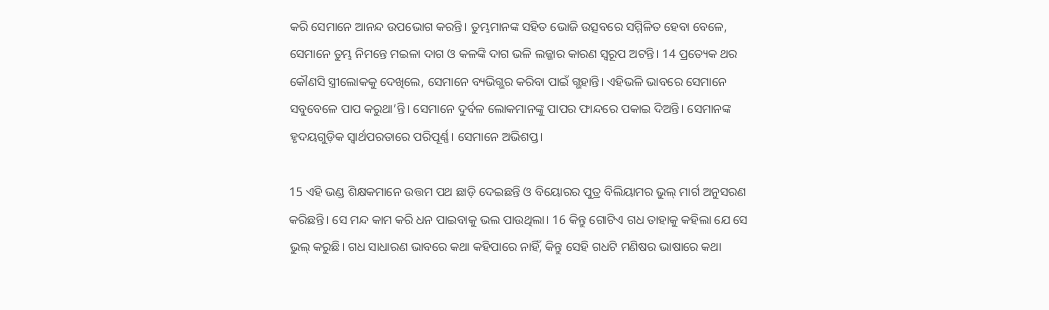କରି ସେମାନେ ଆନନ୍ଦ ଉପଭୋଗ କରନ୍ତି। ତୁମ୍ଭମାନଙ୍କ ସହିତ ଭୋଜି ଉତ୍ସବରେ ସମ୍ମିଳିତ ହେବା ବେଳେ, ସେମାନେ ତୁମ୍ଭ ନିମନ୍ତେ ମଇଳା ଦାଗ ଓ କଳଙ୍କି ଦାଗ ଭଳି ଲଜ୍ଜାର କାରଣ ସ୍ୱରୂପ ଅଟନ୍ତି। 14 ପ୍ରତ୍ୟେକ ଥର କୌଣସି ସ୍ତ୍ରୀଲୋକକୁ ଦେଖିଲେ, ସେମାନେ ବ୍ୟଭିଗ୍ଭର କରିବା ପାଇଁ ଗ୍ଭହାନ୍ତି। ଏହିଭଳି ଭାବରେ ସେମାନେ ସବୁବେଳେ ପାପ କରୁଥା’ନ୍ତି। ସେମାନେ ଦୁର୍ବଳ ଲୋକମାନଙ୍କୁ ପାପର ଫାନ୍ଦରେ ପକାଇ ଦିଅନ୍ତି। ସେମାନଙ୍କ ହୃଦୟଗୁଡ଼ିକ ସ୍ୱାର୍ଥପରତାରେ ପରିପୂର୍ଣ୍ଣ। ସେମାନେ ଅଭିଶପ୍ତ।

15 ଏହି ଭଣ୍ଡ ଶିକ୍ଷକମାନେ ଉତ୍ତମ ପଥ ଛାଡ଼ି ଦେଇଛନ୍ତି ଓ ବିୟୋରର ପୁତ୍ର ବିଲିୟାମର ଭୁଲ୍ ମାର୍ଗ ଅନୁସରଣ କରିଛନ୍ତି। ସେ ମନ୍ଦ କାମ କରି ଧନ ପାଇବାକୁ ଭଲ ପାଉଥିଲା। 16 କିନ୍ତୁ ଗୋଟିଏ ଗଧ ତାହାକୁ କହିଲା ଯେ ସେ ଭୁଲ୍ କରୁଛି। ଗଧ ସାଧାରଣ ଭାବରେ କଥା କହିପାରେ ନାହିଁ, କିନ୍ତୁ ସେହି ଗଧଟି ମଣିଷର ଭାଷାରେ କଥା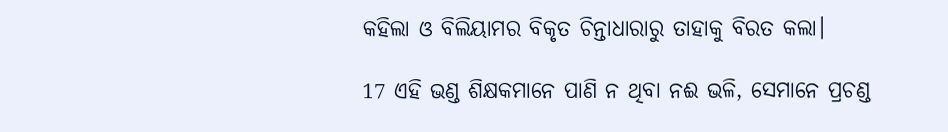କହିଲା ଓ ବିଲିୟାମର ବିକୃତ ଚିନ୍ତାଧାରାରୁ ତାହାକୁ ବିରତ କଲା।

17 ଏହି ଭଣ୍ଡ ଶିକ୍ଷକମାନେ ପାଣି ନ ଥିବା ନଈ ଭଳି, ସେମାନେ ପ୍ରଚଣ୍ଡ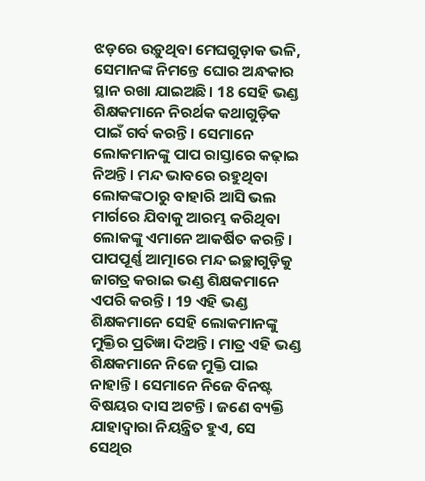ଝଡ଼ରେ ଉଡ଼ୁଥିବା ମେଘଗୁଡ଼ାକ ଭଳି, ସେମାନଙ୍କ ନିମନ୍ତେ ଘୋର ଅନ୍ଧକାର ସ୍ଥାନ ରଖା ଯାଇଅଛି। 18 ସେହି ଭଣ୍ଡ ଶିକ୍ଷକମାନେ ନିରର୍ଥକ କଥାଗୁଡ଼ିକ ପାଇଁ ଗର୍ବ କରନ୍ତି। ସେମାନେ ଲୋକମାନଙ୍କୁ ପାପ ରାସ୍ତାରେ କଢ଼ାଇ ନିଅନ୍ତି। ମନ୍ଦ ଭାବରେ ରହୁଥିବା ଲୋକଙ୍କଠାରୁ ବାହାରି ଆସି ଭଲ ମାର୍ଗରେ ଯିବାକୁ ଆରମ୍ଭ କରିଥିବା ଲୋକଙ୍କୁ ଏମାନେ ଆକର୍ଷିତ କରନ୍ତି। ପାପପୂର୍ଣ୍ଣ ଆତ୍ମାରେ ମନ୍ଦ ଇଚ୍ଛାଗୁଡ଼ିକୁ ଜାଗତ୍ର କରାଇ ଭଣ୍ଡ ଶିକ୍ଷକମାନେ ଏପରି କରନ୍ତି। 19 ଏହି ଭଣ୍ଡ ଶିକ୍ଷକମାନେ ସେହି ଲୋକମାନଙ୍କୁ ମୁକ୍ତିର ପ୍ରତିଜ୍ଞା ଦିଅନ୍ତି। ମାତ୍ର ଏହି ଭଣ୍ଡ ଶିକ୍ଷକମାନେ ନିଜେ ମୁକ୍ତି ପାଇ ନାହାନ୍ତି। ସେମାନେ ନିଜେ ବିନଷ୍ଟ ବିଷୟର ଦାସ ଅଟନ୍ତି। ଜଣେ ବ୍ୟକ୍ତି ଯାହାଦ୍ୱାରା ନିୟନ୍ତ୍ରିତ ହୁଏ, ସେ ସେଥିର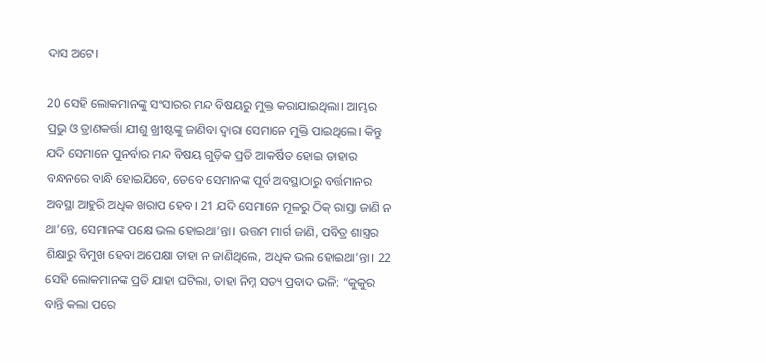ଦାସ ଅଟେ।

20 ସେହି ଲୋକମାନଙ୍କୁ ସଂସାରର ମନ୍ଦ ବିଷୟରୁ ମୁକ୍ତ କରାଯାଇଥିଲା। ଆମ୍ଭର ପ୍ରଭୁ ଓ ତ୍ରାଣକର୍ତ୍ତା ଯୀଶୁ ଖ୍ରୀଷ୍ଟଙ୍କୁ ଜାଣିବା ଦ୍ୱାରା ସେମାନେ ମୁକ୍ତି ପାଇଥିଲେ। କିନ୍ତୁ ଯଦି ସେମାନେ ପୁନର୍ବାର ମନ୍ଦ ବିଷୟ ଗୁଡ଼ିକ ପ୍ରତି ଆକର୍ଷିତ ହୋଇ ତାହାର ବନ୍ଧନରେ ବାନ୍ଧି ହୋଇଯିବେ, ତେବେ ସେମାନଙ୍କ ପୂର୍ବ ଅବସ୍ଥାଠାରୁ ବର୍ତ୍ତମାନର ଅବସ୍ଥା ଆହୁରି ଅଧିକ ଖରାପ ହେବ। 21 ଯଦି ସେମାନେ ମୂଳରୁ ଠିକ୍ ରାସ୍ତା ଜାଣି ନ ଥା’ନ୍ତେ, ସେମାନଙ୍କ ପକ୍ଷେ ଭଲ ହୋଇଥା’ନ୍ତା। ଉତ୍ତମ ମାର୍ଗ ଜାଣି, ପବିତ୍ର ଶାସ୍ତ୍ରର ଶିକ୍ଷାରୁ ବିମୁଖ ହେବା ଅପେକ୍ଷା ତାହା ନ ଜାଣିଥିଲେ, ଅଧିକ ଭଲ ହୋଇଥା’ନ୍ତା। 22 ସେହି ଲୋକମାନଙ୍କ ପ୍ରତି ଯାହା ଘଟିଲା, ତାହା ନିମ୍ନ ସତ୍ୟ ପ୍ରବାଦ ଭଳି: “କୁକୁର ବାନ୍ତି କଲା ପରେ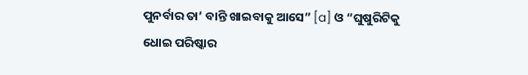ପୁନର୍ବାର ତା’ ବାନ୍ତି ଖାଇବାକୁ ଆସେ” [a] ଓ “ଘୁଷୁରିଟିକୁ ଧୋଇ ପରିଷ୍କାର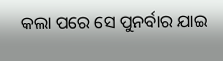କଲା ପରେ ସେ ପୁନର୍ବାର ଯାଇ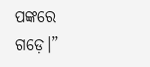ପଙ୍କରେ ଗଡ଼େ।”